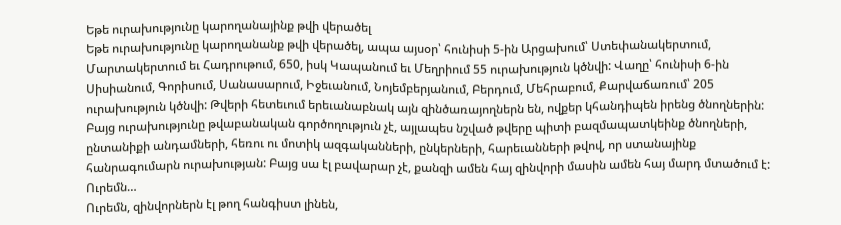Եթե ուրախությունը կարողանայինք թվի վերածել
Եթե ուրախությունը կարողանանք թվի վերածել, ապա այսօր՝ հունիսի 5-ին Արցախում՝ Ստեփանակերտում, Մարտակերտում եւ Հադրութում, 650, իսկ Կապանում եւ Մեղրիում 55 ուրախություն կծնվի: Վաղը՝ հունիսի 6-ին Սիսիանում, Գորիսում, Սանասարում, Իջեւանում, Նոյեմբերյանում, Բերդում, Մեհրաբում, Քարվաճառում՝ 205 ուրախություն կծնվի: Թվերի հետեւում երեւանաբնակ այն զինծառայողներն են, ովքեր կհանդիպեն իրենց ծնողներին: Բայց ուրախությունը թվաբանական գործողություն չէ, այլապես նշված թվերը պիտի բազմապատկեինք ծնողների, ընտանիքի անդամների, հեռու ու մոտիկ ազգականների, ընկերների, հարեւանների թվով, որ ստանայինք հանրագումարն ուրախության: Բայց սա էլ բավարար չէ, քանզի ամեն հայ զինվորի մասին ամեն հայ մարդ մտածում է: Ուրեմն…
Ուրեմն, զինվորներն էլ թող հանգիստ լինեն,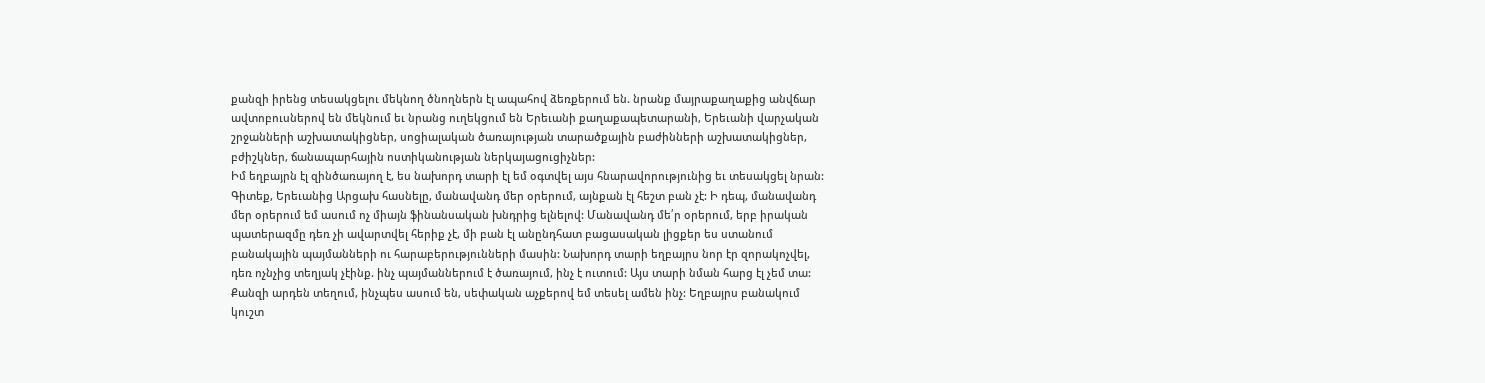քանզի իրենց տեսակցելու մեկնող ծնողներն էլ ապահով ձեռքերում են. նրանք մայրաքաղաքից անվճար ավտոբուսներով են մեկնում եւ նրանց ուղեկցում են Երեւանի քաղաքապետարանի, Երեւանի վարչական շրջանների աշխատակիցներ, սոցիալական ծառայության տարածքային բաժինների աշխատակիցներ, բժիշկներ, ճանապարհային ոստիկանության ներկայացուցիչներ:
Իմ եղբայրն էլ զինծառայող է, ես նախորդ տարի էլ եմ օգտվել այս հնարավորությունից եւ տեսակցել նրան: Գիտեք, Երեւանից Արցախ հասնելը, մանավանդ մեր օրերում, այնքան էլ հեշտ բան չէ: Ի դեպ, մանավանդ մեր օրերում եմ ասում ոչ միայն ֆինանսական խնդրից ելնելով: Մանավանդ մե՛ր օրերում, երբ իրական պատերազմը դեռ չի ավարտվել հերիք չէ, մի բան էլ անընդհատ բացասական լիցքեր ես ստանում բանակային պայմանների ու հարաբերությունների մասին: Նախորդ տարի եղբայրս նոր էր զորակոչվել, դեռ ոչնչից տեղյակ չէինք. ինչ պայմաններում է ծառայում, ինչ է ուտում: Այս տարի նման հարց էլ չեմ տա: Քանզի արդեն տեղում, ինչպես ասում են, սեփական աչքերով եմ տեսել ամեն ինչ: Եղբայրս բանակում կուշտ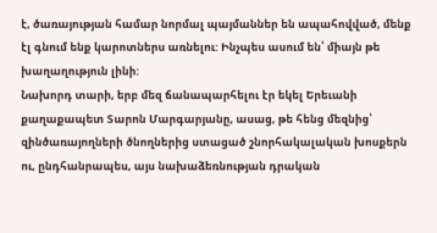է, ծառայության համար նորմալ պայմաններ են ապահովված, մենք էլ գնում ենք կարոտներս առնելու: Ինչպես ասում են՝ միայն թե խաղաղություն լինի:
Նախորդ տարի, երբ մեզ ճանապարհելու էր եկել Երեւանի քաղաքապետ Տարոն Մարգարյանը, ասաց, թե հենց մեզնից՝ զինծառայողների ծնողներից ստացած շնորհակալական խոսքերն ու, ընդհանրապես, այս նախաձեռնության դրական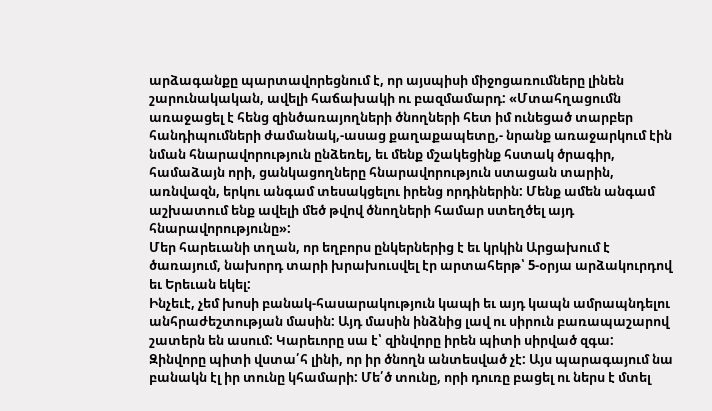արձագանքը պարտավորեցնում է, որ այսպիսի միջոցառումները լինեն շարունակական, ավելի հաճախակի ու բազմամարդ: «Մտահղացումն առաջացել է հենց զինծառայողների ծնողների հետ իմ ունեցած տարբեր հանդիպումների ժամանակ,-ասաց քաղաքապետը,- նրանք առաջարկում էին նման հնարավորություն ընձեռել, եւ մենք մշակեցինք հստակ ծրագիր, համաձայն որի, ցանկացողները հնարավորություն ստացան տարին, առնվազն, երկու անգամ տեսակցելու իրենց որդիներին: Մենք ամեն անգամ աշխատում ենք ավելի մեծ թվով ծնողների համար ստեղծել այդ հնարավորությունը»:
Մեր հարեւանի տղան, որ եղբորս ընկերներից է եւ կրկին Արցախում է ծառայում, նախորդ տարի խրախուսվել էր արտահերթ՝ 5-օրյա արձակուրդով եւ Երեւան եկել:
Ինչեւէ, չեմ խոսի բանակ-հասարակություն կապի եւ այդ կապն ամրապնդելու անհրաժեշտության մասին: Այդ մասին ինձնից լավ ու սիրուն բառապաշարով շատերն են ասում: Կարեւորը սա է՝ զինվորը իրեն պիտի սիրված զգա:
Զինվորը պիտի վստա՛հ լինի, որ իր ծնողն անտեսված չէ: Այս պարագայում նա բանակն էլ իր տունը կհամարի: Մե՛ծ տունը, որի դուռը բացել ու ներս է մտել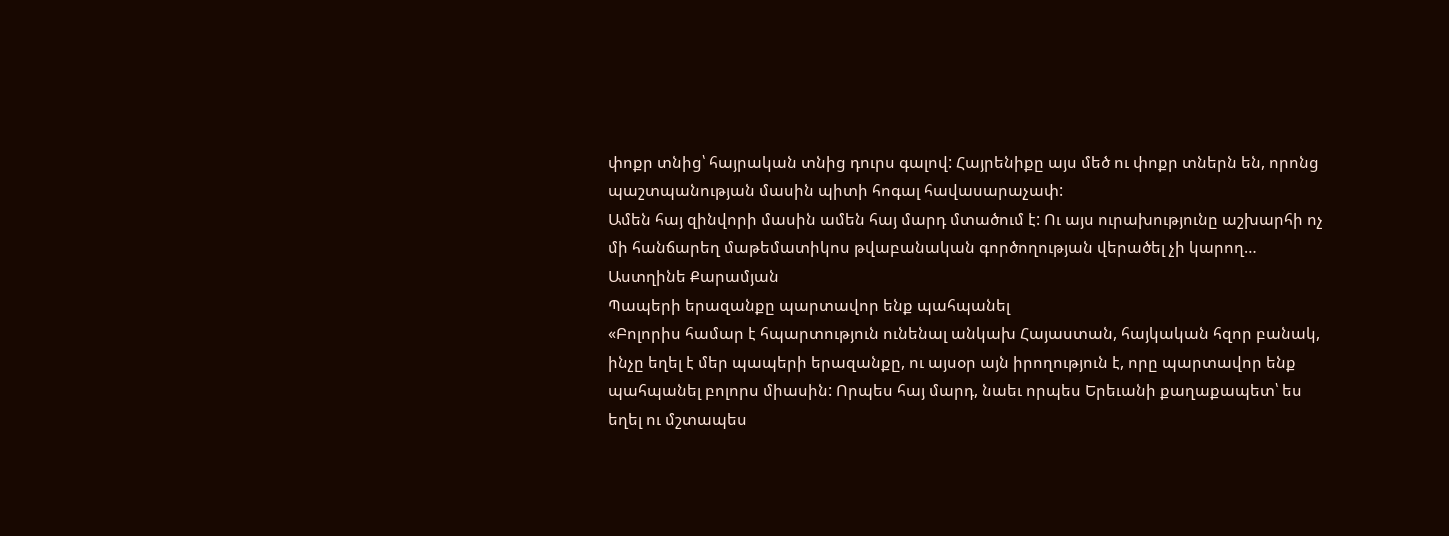փոքր տնից՝ հայրական տնից դուրս գալով: Հայրենիքը այս մեծ ու փոքր տներն են, որոնց պաշտպանության մասին պիտի հոգալ հավասարաչափ:
Ամեն հայ զինվորի մասին ամեն հայ մարդ մտածում է: Ու այս ուրախությունը աշխարհի ոչ մի հանճարեղ մաթեմատիկոս թվաբանական գործողության վերածել չի կարող…
Աստղինե Քարամյան
Պապերի երազանքը պարտավոր ենք պահպանել
«Բոլորիս համար է հպարտություն ունենալ անկախ Հայաստան, հայկական հզոր բանակ, ինչը եղել է մեր պապերի երազանքը, ու այսօր այն իրողություն է, որը պարտավոր ենք պահպանել բոլորս միասին: Որպես հայ մարդ, նաեւ որպես Երեւանի քաղաքապետ՝ ես եղել ու մշտապես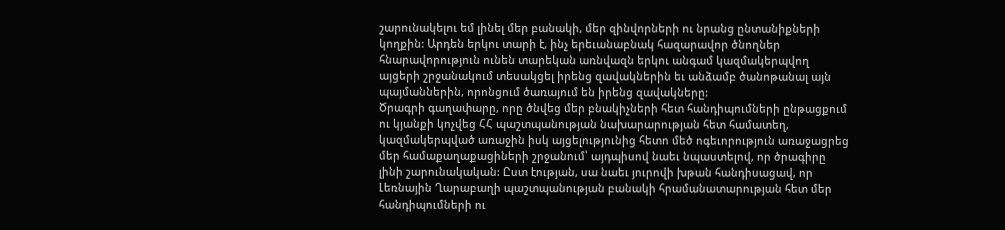շարունակելու եմ լինել մեր բանակի, մեր զինվորների ու նրանց ընտանիքների կողքին: Արդեն երկու տարի է, ինչ երեւանաբնակ հազարավոր ծնողներ հնարավորություն ունեն տարեկան առնվազն երկու անգամ կազմակերպվող այցերի շրջանակում տեսակցել իրենց զավակներին եւ անձամբ ծանոթանալ այն պայմաններին, որոնցում ծառայում են իրենց զավակները:
Ծրագրի գաղափարը, որը ծնվեց մեր բնակիչների հետ հանդիպումների ընթացքում ու կյանքի կոչվեց ՀՀ պաշտպանության նախարարության հետ համատեղ, կազմակերպված առաջին իսկ այցելությունից հետո մեծ ոգեւորություն առաջացրեց մեր համաքաղաքացիների շրջանում՝ այդպիսով նաեւ նպաստելով, որ ծրագիրը լինի շարունակական: Ըստ էության, սա նաեւ յուրովի խթան հանդիսացավ, որ Լեռնային Ղարաբաղի պաշտպանության բանակի հրամանատարության հետ մեր հանդիպումների ու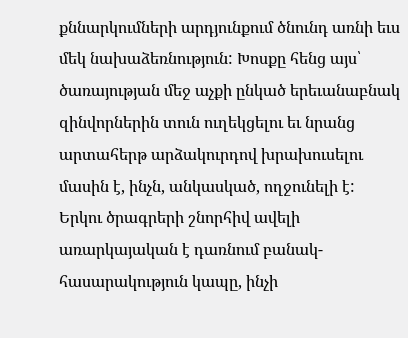քննարկումների արդյունքում ծնունդ առնի եւս մեկ նախաձեռնություն: Խոսքը հենց այս՝ ծառայության մեջ աչքի ընկած երեւանաբնակ զինվորներին տուն ուղեկցելու եւ նրանց արտահերթ արձակուրդով խրախուսելու մասին է, ինչն, անկասկած, ողջունելի է:
Երկու ծրագրերի շնորհիվ ավելի առարկայական է դառնում բանակ-հասարակություն կապը, ինչի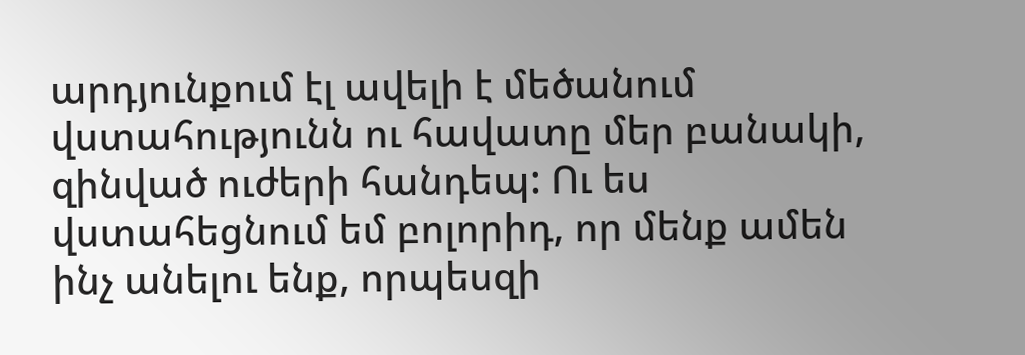արդյունքում էլ ավելի է մեծանում վստահությունն ու հավատը մեր բանակի, զինված ուժերի հանդեպ: Ու ես վստահեցնում եմ բոլորիդ, որ մենք ամեն ինչ անելու ենք, որպեսզի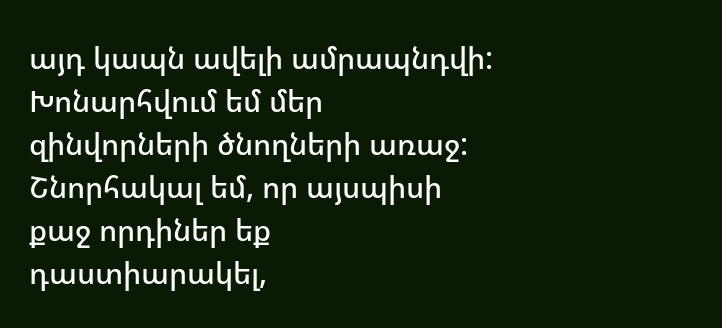այդ կապն ավելի ամրապնդվի: Խոնարհվում եմ մեր զինվորների ծնողների առաջ: Շնորհակալ եմ, որ այսպիսի քաջ որդիներ եք դաստիարակել,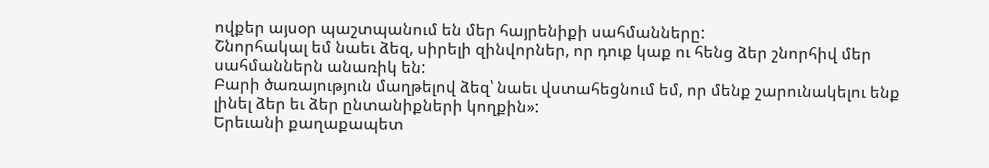ովքեր այսօր պաշտպանում են մեր հայրենիքի սահմանները:
Շնորհակալ եմ նաեւ ձեզ, սիրելի զինվորներ, որ դուք կաք ու հենց ձեր շնորհիվ մեր սահմաններն անառիկ են:
Բարի ծառայություն մաղթելով ձեզ՝ նաեւ վստահեցնում եմ, որ մենք շարունակելու ենք լինել ձեր եւ ձեր ընտանիքների կողքին»:
Երեւանի քաղաքապետ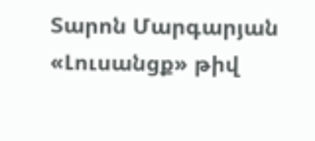Տարոն Մարգարյան
«Լուսանցք» թիվ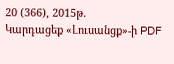20 (366), 2015թ.
Կարդացեք «Լուսանցք»-ի PDF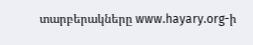տարբերակները www.hayary.org-ի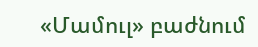«Մամուլ» բաժնում